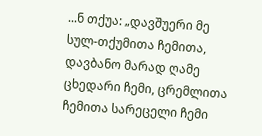...ნ თქუა: „დავშუერი მე სულ-თქუმითა ჩემითა, დავბანო მარად ღამე ცხედარი ჩემი, ცრემლითა ჩემითა სარეცელი ჩემი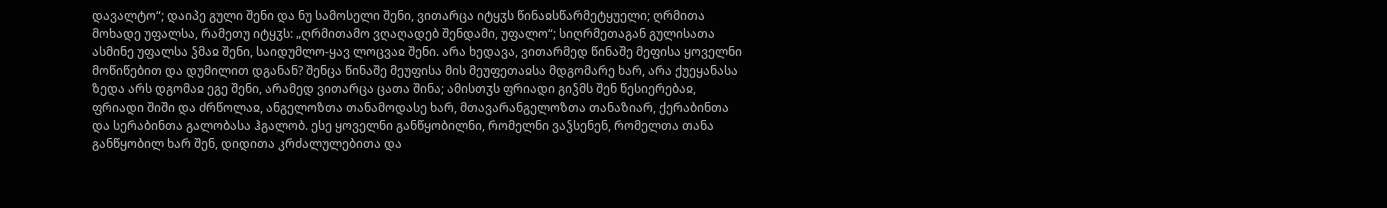დავალტო“; დაიპე გული შენი და ნუ სამოსელი შენი, ვითარცა იტყჳს წინაჲსწარმეტყუელი; ღრმითა მოხადე უფალსა, რამეთუ იტყჳს: „ღრმითამო ვღაღადებ შენდამი, უფალო“; სიღრმეთაგან გულისათა ასმინე უფალსა ჴმაჲ შენი, საიდუმლო-ყავ ლოცვაჲ შენი. არა ხედავა, ვითარმედ წინაშე მეფისა ყოველნი მოწიწებით და დუმილით დგანან? შენცა წინაშე მეუფისა მის მეუფეთაჲსა მდგომარე ხარ, არა ქუეყანასა ზედა არს დგომაჲ ეგე შენი, არამედ ვითარცა ცათა შინა; ამისთჳს ფრიადი გიჴმს შენ წესიერებაჲ, ფრიადი შიში და ძრწოლაჲ, ანგელოზთა თანამოდასე ხარ, მთავარანგელოზთა თანაზიარ, ქერაბინთა და სერაბინთა გალობასა ჰგალობ. ესე ყოველნი განწყობილნი, რომელნი ვაჴსენენ, რომელთა თანა განწყობილ ხარ შენ, დიდითა კრძალულებითა და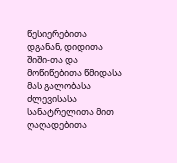წესიერებითა დგანან, დიდითა შიში-თა და მოწიწებითა წმიდასა მას გალობასა ძლევისასა სანატრელითა მით ღაღადებითა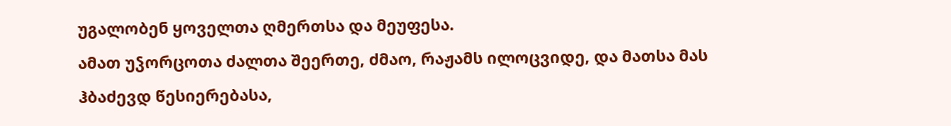უგალობენ ყოველთა ღმერთსა და მეუფესა.
ამათ უჴორცოთა ძალთა შეერთე, ძმაო, რაჟამს ილოცვიდე, და მათსა მას ჰბაძევდ წესიერებასა,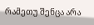რამეთუ შენცა არა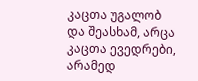კაცთა უგალობ და შეასხამ, არცა კაცთა ევედრები, არამედ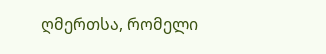ღმერთსა, რომელი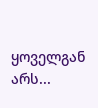ყოველგან არს...